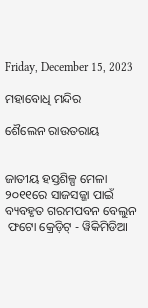Friday, December 15, 2023

ମହାବୋଧି ମନ୍ଦିର

ଶୈଲେନ ରାଉତରାୟ


ଜାତୀୟ ହସ୍ତଶିଳ୍ପ ମେଳା ୨୦୧୧ରେ ସାଜସଜ୍ଜା ପାଇଁ ବ୍ୟବହୃତ ଗରମପବନ ବେଲୁନ
 ଫଟୋ କ୍ରେଡ଼ିଟ୍ - ୱିକିମିଡିଆ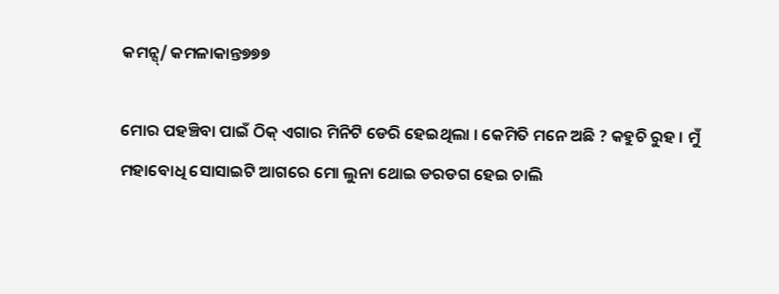କମନ୍ସ୍/ କମଳାକାନ୍ତ୭୭୭

ମୋର ପହଞ୍ଚିବା ପାଇଁ ଠିକ୍ ଏଗାର ମିନିଟି ଡେରି ହେଇଥିଲା । କେମିତି ମନେ ଅଛି ? କହୁଚି ରୁହ । ମୁଁ ମହାବୋଧି ସୋସାଇଟି ଆଗରେ ମୋ ଲୁନା ଥୋଇ ଡରଡଗ ହେଇ ଚାଲି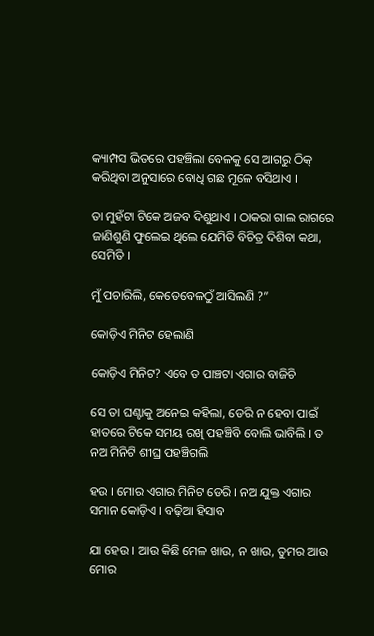କ୍ୟାମ୍ପସ ଭିତରେ ପହଞ୍ଚିଲା ବେଳକୁ ସେ ଆଗରୁ ଠିକ୍ କରିଥିବା ଅନୁସାରେ ବୋଧି ଗଛ ମୂଳେ ବସିଥାଏ ।

ତା ମୁହଁଟା ଟିକେ ଅଜବ ଦିଶୁଥାଏ । ଠ‌ାକରା ଗାଲ ରାଗରେ ଜାଣିଶୁଣି ଫ‌ୁଲେଇ ଥିଲେ ଯେମିତି ବିଚିତ୍ର ଦିଶ‌ିବା କଥା, ସେମିତି ।

ମୁଁ ପଚାରିଲି, କେତେବେଳଠୁଁ ଆସିଲଣି ?”

କୋଡ଼ିଏ ମିନିଟ ହେଲାଣି

କୋଡ଼ିଏ ମିନିଟ? ଏବେ ତ ପାଞ୍ଚଟା ଏଗାର ବାଜିଚି

ସେ ତା ଘଣ୍ଟାକୁ ଅନେଇ କହିଲା, ଡେରି ନ ହେବା ପାଇଁ ହାତରେ ଟିକେ ସମୟ ରଖି ପହଞ୍ଚିବି ବୋଲି ଭାବିଲି । ତ ନଅ ମିନିଟି ଶୀଘ୍ର ପହଞ୍ଚିଗଲି

ହଉ । ମୋର ଏଗାର ମିନିଟ ଡେରି । ନଅ ଯୁକ୍ତ ଏଗାର ସମାନ କୋଡ଼ିଏ । ବଢ଼ିଆ ହିସାବ

ଯା ହେଉ । ଆଉ କିଛି ମେଳ ଖାଉ, ନ ଖାଉ, ତୁମର ଆଉ ମୋର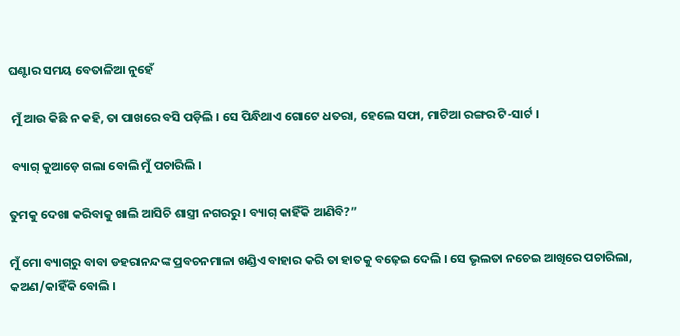ଘଣ୍ଟାର ସମୟ ବେତାଳିଆ ନୁହେଁ

 ମୁଁ ଆଉ କିଛି ନ କହି, ତା ପାଖରେ ବସି ପଡ଼ିଲି । ସେ ପିନ୍ଧିଥାଏ ଗୋଟେ ଧତରା, ହେଲେ ସଫା, ମାଟିଆ ରଙ୍ଗର ଟି-ସାର୍ଟ ।

 ବ୍ୟାଗ୍ କୁଆଡ଼େ ଗଲା ବୋଲି ମୁଁ ପଚାରିଲି ।

ତୁମକୁ ଦେଖା କରିବାକୁ ଖାଲି ଆସିଚି ଶାସ୍ତ୍ରୀ ନଗରରୁ । ବ୍ୟାଗ୍ କାହିଁକି ଆଣିବି?”

ମୁଁ ମୋ ବ୍ୟାଗ୍‌ରୁ ବାବା ଡହରାନନ୍ଦଙ୍କ ପ୍ରବଚନମାଳା ଖଣ୍ଡିଏ ବାହାର କରି ତା ହାତକୁ ବଢ଼େଇ ଦେଲି । ସେ ଭୃଲତା ନଚେଇ ଆଖିରେ ପଚାରିଲା, କଅଣ/କାହିଁକି ବୋଲି ।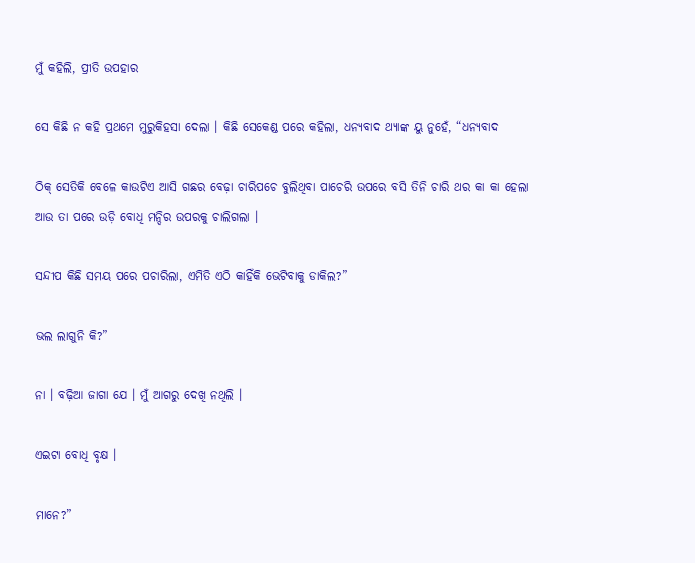ମୁଁ କହିଲି, ପ୍ରୀତି ଉପହାର

ସେ କିଛି ନ କହି ପ୍ରଥମେ ମୁରୁକିହସା ଦେଲା । କିଛି ସେକେଣ୍ଡ ପରେ କହିଲା, ଧନ୍ୟବାଦ ଥ୍ୟାଙ୍କ ୟୁ ନୁହେଁ, “ଧନ୍ୟବାଦ

ଠିକ୍ ସେତିକି ବେଳେ କାଉଟିଏ ଆସି ଗଛର ବେଢ଼ା ଚାରିପଚେ ବୁଲିଥିବା ପାଚେରି ଉପରେ ବସି ତିନି ଚାରି ଥର କା କା ହେଲା ଆଉ ତା ପରେ ଉଡ଼ି ବୋଧି ମନ୍ଦିର ଉପରକୁ ଚାଲିଗଲା ।

ସନ୍ଦୀପ କିଛି ସମୟ ପରେ ପଚାରିଲା, ଏମିତି ଏଠି କାହିଁକି ଭେଟିବାକୁ ଡାକିଲ?”

ଭଲ ଲାଗୁନି କି?”

ନା । ବଢ଼ିଆ ଜାଗା ଯେ । ମୁଁ ଆଗରୁ ଦେଖି ନଥିଲି ।

ଏଇଟା ବୋଧି ବୃକ୍ଷ ।

ମାନେ?”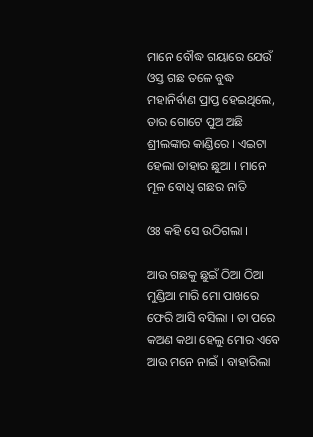ମାନେ ବୌଦ୍ଧ ଗୟାରେ ଯେଉଁ ଓସ୍ତ ଗଛ ତଳେ ବୁଦ୍ଧ ମହାନିର୍ବାଣ ପ୍ରାପ୍ତ ହେଇଥିଲେ, ତାର ଗୋଟେ ପୁଅ ଅଛି ଶ୍ରୀଲଙ୍କାର କାଣ୍ଡିରେ । ଏଇଟା ହେଲା ତାହାର ଛୁଆ । ମାନେ ମୂଳ ବୋଧି ଗଛର ନାତି

ଓଃ କହି ସେ ଉଠିଗଲା ।

ଆଉ ଗଛକୁ ଛ‌ୁଇଁ ଠିଆ ଠ‌ିଆ ମୁଣ୍ଡିଆ ମାରି ମୋ ପାଖରେ ଫେରି ଆସି ବସିଲା । ତା ପରେ କଅଣ କଥା ହେଲୁ ମୋର ଏବେ ଆଉ ମନେ ନାଇଁ । ବାହାରିଲା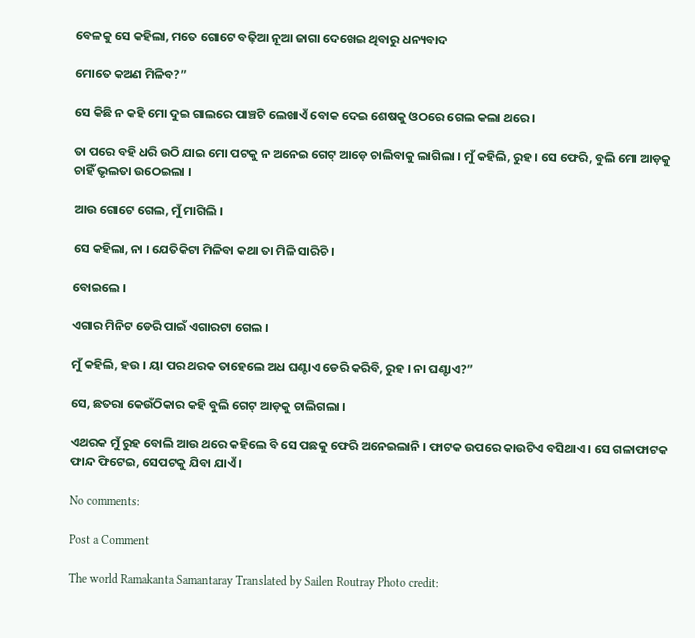ବେଳକୁ ସେ କହିଲା, ମତେ ଗୋଟେ ବଢ଼ିଆ ନୂଆ ଜାଗା ଦେଖେଇ ଥିବାରୁ ଧନ୍ୟବାଦ

ମୋତେ କଅଣ ମିଳିବ?”

ସେ କିଛି ନ କହି ମୋ ଦୁଇ ଗାଲରେ ପାଞ୍ଚଟି ଲେଖାଏଁ ବୋକ ଦେଇ ଶେଷକୁ ଓଠରେ ଗେଲ କଲା ଥରେ ।

ତା ପରେ ବହି ଧରି ଉଠି ଯାଇ ମୋ ପଟକୁ ନ ଅନେଇ ଗେଟ୍ ଆଡ଼େ ଚାଲିବାକୁ ଲାଗିଲା । ମୁଁ କହିଲି, ରୁହ । ସେ ଫେରି, ବୁଲି ମୋ ଆଡ଼କୁ ଚାହିଁ ଭୃଲତା ଉଠେଇଲା ।

ଆଉ ଗୋଟେ ଗେଲ, ମୁଁ ମାଗିଲି ।

ସେ କହିଲା, ନା । ଯେତିକିଟା ମିଳିବା କଥା ତା ମିଳି ସାରିଚି ।

ବୋଇଲେ ।

ଏଗାର ମିନିଟ ଡେରି ପାଇଁ ଏଗାରଟା ଗେଲ ।

ମୁଁ କହିଲି, ହଉ । ୟା ପର ଥରକ ତାହେଲେ ଅଧ ଘଣ୍ଟାଏ ଡେରି କରିବି, ରୁହ । ନା ଘଣ୍ଟାଏ?”

ସେ, ଛତରା କେଉଁଠିକାର କହି ବୁଲି ଗେଟ୍ ଆଡ଼କୁ ଚାଲିଗଲା ।

ଏଥରକ ମୁଁ ରୁହ ବୋଲି ଆଉ ଥରେ କହିଲେ ବି ସେ ପଛକୁ ଫେରି ଅନେଇଲାନି । ଫାଟକ ଉପରେ କାଉଟିଏ ବସିଥାଏ । ସେ ଗଳାଫାଟକ ଫାନ୍ଦ ଫିଟେଇ, ସେପଟକୁ ଯିବା ଯାଏଁ ।

No comments:

Post a Comment

The world Ramakanta Samantaray Translated by Sailen Routray Photo credit: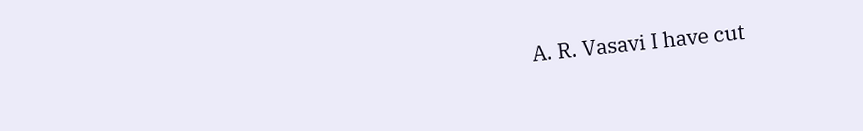A. R. Vasavi I have cut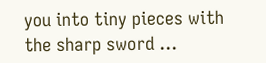you into tiny pieces with the sharp sword ...